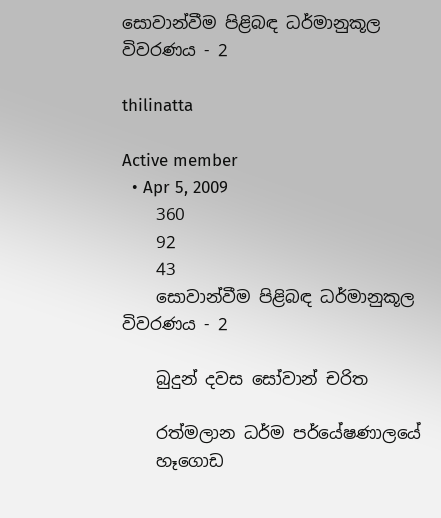සොවාන්වීම පිළිබඳ ධර්මානුකූල විවරණය - 2

thilinatta

Active member
  • Apr 5, 2009
    360
    92
    43
    සොවාන්වීම පිළිබඳ ධර්මානුකූල විවරණය - 2

    බුදුන් දවස සෝවාන් චරිත

    රත්මලාන ධර්ම පර්යේෂණාලයේ
    හෑගොඩ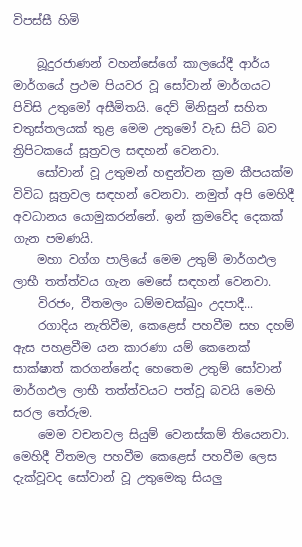විපස්‌සී හිමි

    බූදුරජාණන් වහන්සේගේ කාලයේදී ආර්ය මාර්ගයේ ප්‍රථම පියවර වූ සෝවාන් මාර්ගයට පිවිසි උතුමෝ අසීමිතයි. දෙව් මිනිසුන් සහිත චතුස්‌තලයක්‌ තුළ මෙම උතුමෝ වැඩ සිටි බව ත්‍රිපිටකයේ සූත්‍රවල සඳහන් වෙනවා.
    සෝවාන් වූ උතුමන් හඳුන්වන ක්‍රම කීපයක්‌ම විවිධ සූත්‍රවල සඳහන් වෙනවා. නමුත් අපි මෙහිදී අවධානය යොමුකරන්නේ. ඉන් ක්‍රමවේද දෙකක්‌ ගැන පමණයි.
    මහා වග්ග පාලියේ මෙම උතුම් මාර්ගඵල ලාභී තත්ත්වය ගැන මෙසේ සඳහන් වෙනවා.
    විරජං, වීතමලං ධම්මචක්‌ඛුං උදපාදී...
    රගාදිය නැතිවීම, කෙළෙස්‌ පහවීම සහ දහම් ඇස පහළවීම යන කාරණා යම් කෙනෙක්‌ සාක්‌ෂාත් කරගන්නේද හෙතෙම උතුම් සෝවාන් මාර්ගඵල ලාභී තත්ත්වයට පත්වූ බවයි මෙහි සරල තේරුම.
    මෙම වචනවල සියුම් වෙනස්‌කම් තියෙනවා. මෙහිදී වීතමල පහවීම කෙළෙස්‌ පහවීම ලෙස දැක්‌වූවද සෝවාන් වූ උතුමෙකු සියලු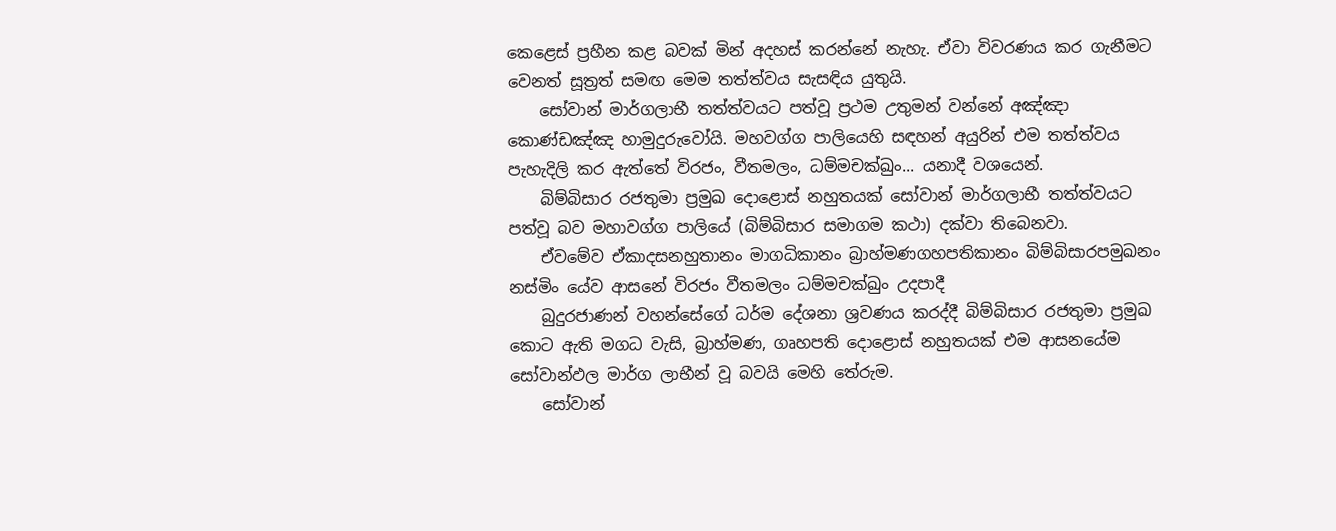කෙළෙස්‌ ප්‍රහීන කළ බවක්‌ මින් අදහස්‌ කරන්නේ නැහැ. ඒවා විවරණය කර ගැනීමට වෙනත් සූත්‍රත් සමඟ මෙම තත්ත්වය සැසඳිය යුතුයි.
    සෝවාන් මාර්ගලාභී තත්ත්වයට පත්වූ ප්‍රථම උතුමන් වන්නේ අඤ්ඤා කොණ්‌ඩඤ්ඤ හාමුදුරුවෝයි. මහවග්ග පාලියෙහි සඳහන් අයුරින් එම තත්ත්වය පැහැදිලි කර ඇත්තේ විරජං, වීතමලං, ධම්මචක්‌ඛුං... යනාදී වශයෙන්.
    බිම්බිසාර රජතුමා ප්‍රමුඛ දොළොස්‌ නහුතයක්‌ සෝවාන් මාර්ගලාභී තත්ත්වයට පත්වූ බව මහාවග්ග පාලියේ (බිම්බිසාර සමාගම කථා) දක්‌වා තිබෙනවා.
    ඒවමේව ඒකාදසනහුතානං මාගධිකානං බ්‍රාහ්මණගහපතිකානං බිම්බිසාරපමුඛනං නස්‌මිං යේව ආසනේ විරජං වීතමලං ධම්මචක්‌ඛුං උදපාදී
    බුදුරජාණන් වහන්සේගේ ධර්ම දේශනා ශ්‍රවණය කරද්දී බිම්බිසාර රජතුමා ප්‍රමුඛ කොට ඇති මගධ වැසි, බ්‍රාහ්මණ, ගෘහපති දොළොස්‌ නහුතයක්‌ එම ආසනයේම සෝවාන්ඵල මාර්ග ලාභීන් වූ බවයි මෙහි තේරුම.
    සෝවාන්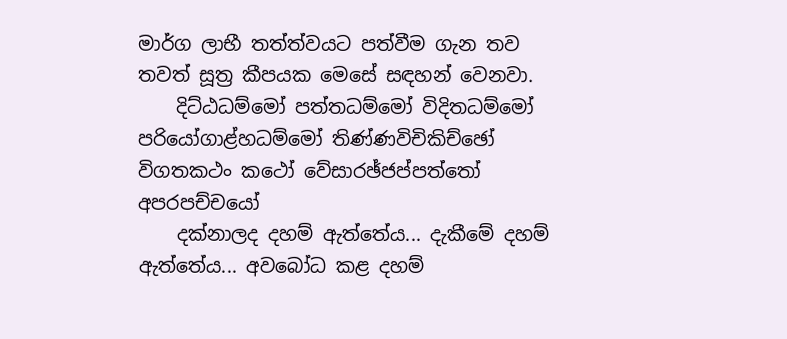මාර්ග ලාභී තත්ත්වයට පත්වීම ගැන තව තවත් සූත්‍ර කීපයක මෙසේ සඳහන් වෙනවා.
    දිට්‌ඨධම්මෝ පත්තධම්මෝ විදිතධම්මෝ පරියෝගාළ්හධම්මෝ තිණ්‌ණවිචිකිච්ඡෝ විගතකථං කථෝ වේසාරඡ්ජප්පත්තෝ අපරපච්චයෝ
    දක්‌නාලද දහම් ඇත්තේය... දැකීමේ දහම් ඇත්තේය... අවබෝධ කළ දහම්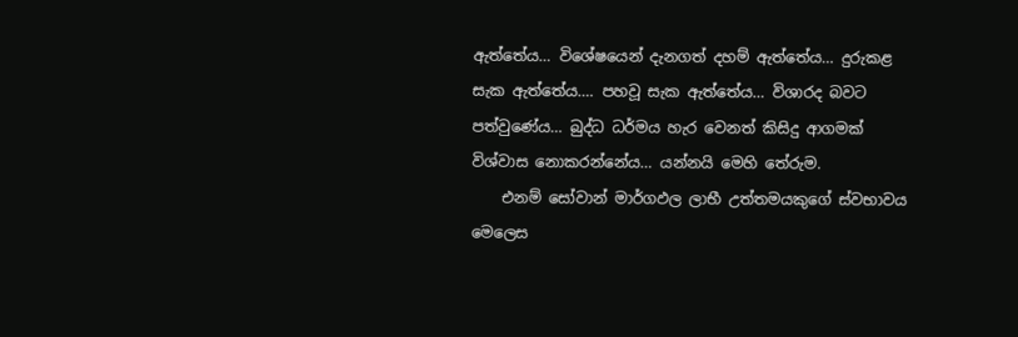ඇත්තේය... විශේෂයෙන් දැනගත් දහම් ඇත්තේය... දුරුකළ සැක ඇත්තේය.... පහවූ සැක ඇත්තේය... විශාරද බවට පත්වුණේය... බුද්ධ ධර්මය හැර වෙනත් කිසිදු ආගමක්‌ විශ්වාස නොකරන්නේය... යන්නයි මෙහි තේරුම.
    එනම් සෝවාන් මාර්ගඵල ලාභී උත්තමයකුගේ ස්‌වභාවය මෙලෙස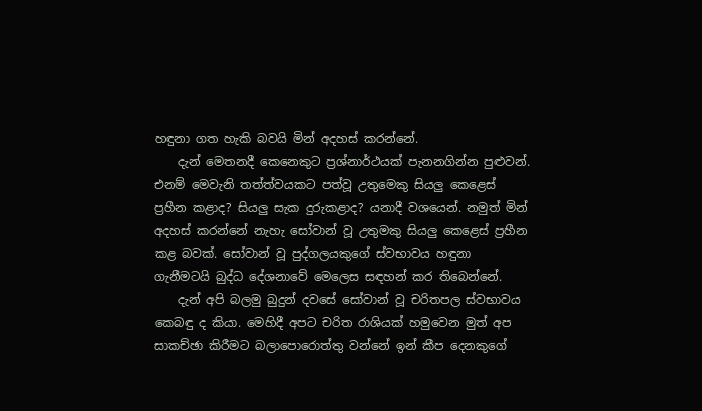හඳුනා ගත හැකි බවයි මින් අදහස්‌ කරන්නේ.
    දැන් මෙතනදී කෙනෙකුට ප්‍රශ්නාර්ථයක්‌ පැනනගින්න පුළුවන්. එනම් මෙවැනි තත්ත්වයකට පත්වූ උතුමෙකු සියලු කෙළෙස්‌ ප්‍රහීන කළාද? සියලු සැක දුරුකළාද? යනාදී වශයෙන්. නමුත් මින් අදහස්‌ කරන්නේ නැහැ සෝවාන් වූ උතුමකු සියලු කෙළෙස්‌ ප්‍රහීන කළ බවක්‌. සෝවාන් වූ පුද්ගලයකුගේ ස්‌වභාවය හඳුනා ගැනීමටයි බුද්ධ දේශනාවේ මෙලෙස සඳහන් කර තිබෙන්නේ.
    දැන් අපි බලමු බුදුන් දවසේ සෝවාන් වූ චරිතපල ස්‌වභාවය කෙබඳු ද කියා. මෙහිදී අපට චරිත රාශියක්‌ හමුවෙන මුත් අප සාකච්ඡා කිරීමට බලාපොරොත්තු වන්නේ ඉන් කීප දෙනකුගේ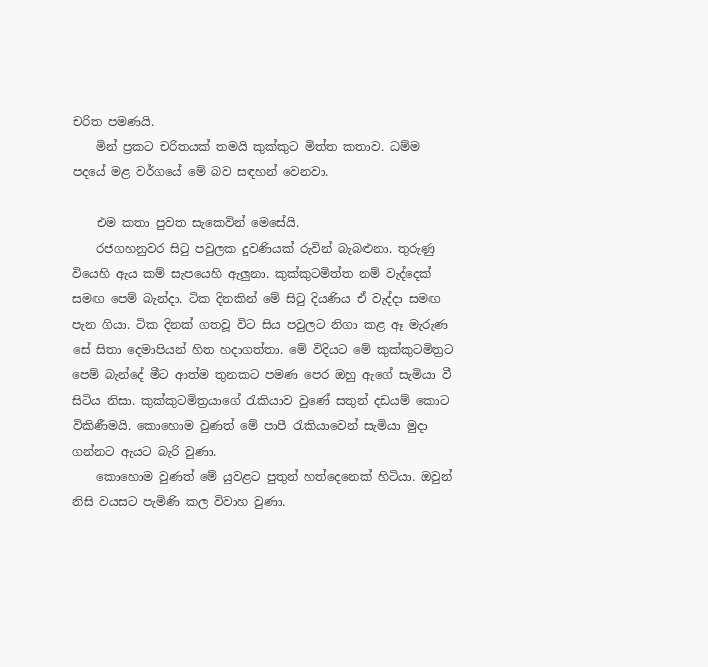චරිත පමණයි.
    මින් ප්‍රකට චරිතයක්‌ තමයි කුක්‌කුට මිත්ත කතාව. ධම්ම පදයේ මළ වර්ගයේ මේ බව සඳහන් වෙනවා.

    එම කතා පුවත සැකෙවින් මෙසේයි.
    රජගහනුවර සිටු පවුලක දුවණියක්‌ රුවින් බැබළුනා. තුරුණු වියෙහි ඇය කම් සැපයෙහි ඇලුනා. කුක්‌කුටමිත්ත නම් වැද්දෙක්‌ සමඟ පෙම් බැන්දා. ටික දිනකින් මේ සිටු දියණිය ඒ වැද්දා සමඟ පැන ගියා. ටික දිනක්‌ ගතවූ විට සිය පවුලට නිගා කළ ඈ මැරුණ සේ සිතා දෙමාපියන් හිත හදාගත්තා. මේ විදියට මේ කුක්‌කුටමිත්‍රට පෙම් බැන්දේ මීට ආත්ම තුනකට පමණ පෙර ඔහු ඇගේ සැමියා වී සිටිය නිසා. කුක්‌කුටමිත්‍රයාගේ රැකියාව වුණේ සතුන් දඩයම් කොට විකිණීමයි. කොහොම වුණත් මේ පාපී රැකියාවෙන් සැමියා මුදා ගන්නට ඇයට බැරි වුණා.
    කොහොම වුණත් මේ යුවළට පුතුන් හත්දෙනෙක්‌ හිටියා. ඔවුන් නිසි වයසට පැමිණි කල විවාහ වුණා.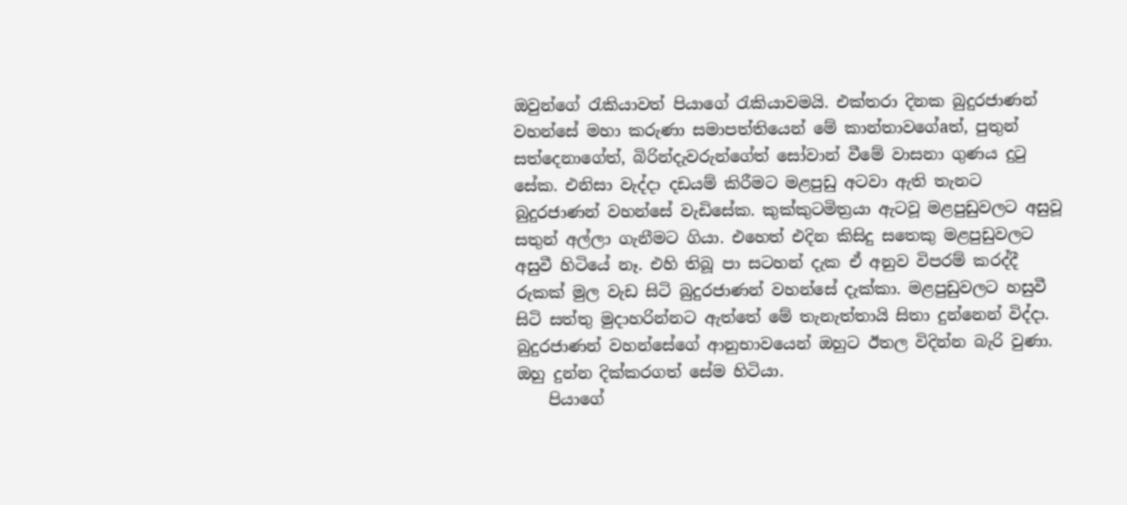ඔවුන්ගේ රැකියාවත් පියාගේ රැකියාවමයි. එක්‌තරා දිනක බුදුරජාණන් වහන්සේ මහා කරුණා සමාපත්තියෙන් මේ කාන්තාවගේaත්, පුතුන් සත්දෙනාගේත්, බිරින්දැවරුන්ගේත් සෝවාන් වීමේ වාසනා ගුණය දුටු සේක. එනිසා වැද්දා දඩයම් කිරීමට මළපුඩු අටවා ඇති තැනට බුදුරජාණන් වහන්සේ වැඩිසේක. කුක්‌කුටමිත්‍රයා ඇටවූ මළපුඩුවලට අසුවූ සතුන් අල්ලා ගැනීමට ගියා. එහෙත් එදින කිසිදු සතෙකු මළපුඩුවලට අසුවී හිටියේ නෑ. එහි තිබූ පා සටහන් දැක ඒ අනුව විපරම් කරද්දී රුකක්‌ මුල වැඩ සිටි බුදුරජාණන් වහන්සේ දැක්‌කා. මළපුඩුවලට හසුවී සිටි සත්තු මුදාහරින්නට ඇත්තේ මේ තැනැත්තායි සිතා දුන්නෙන් විද්දා. බුදුරජාණන් වහන්සේගේ ආනුභාවයෙන් ඔහුට ඊතල විදින්න බැරි වුණා. ඔහු දුන්න දික්‌කරගත් සේම හිටියා.
    පියාගේ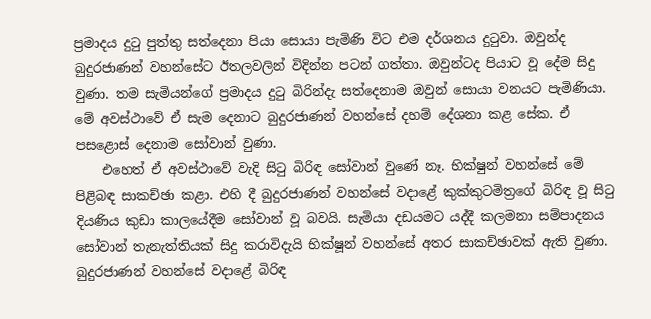ප්‍රමාදය දුටු පුත්තු සත්දෙනා පියා සොයා පැමිණි විට එම දර්ශනය දුටුවා. ඔවුන්ද බුදුරජාණන් වහන්සේට ඊතලවලින් විදින්න පටන් ගත්තා. ඔවුන්ටද පියාට වූ දේම සිදු වුණා. තම සැමියන්ගේ ප්‍රමාදය දුටු බිරින්දැ සත්දෙනාම ඔවුන් සොයා වනයට පැමිණියා. මේ අවස්‌ථාවේ ඒ සැම දෙනාට බුදුරජාණන් වහන්සේ දහම් දේශනා කළ සේක. ඒ පසළොස්‌ දෙනාම සෝවාන් වුණා.
    එහෙත් ඒ අවස්‌ථාවේ වැදි සිටු බිරිඳ සෝවාන් වුණේ නෑ. භික්‌ෂුන් වහන්සේ මේ පිළිබඳ සාකච්ඡා කළා. එහි දී බුදුරජාණන් වහන්සේ වදාළේ කුක්‌කුටමිත්‍රගේ බිරිඳ වූ සිටු දියණිය කුඩා කාලයේදීම සෝවාන් වූ බවයි. සැමියා දඩයමට යද්දී කලමනා සම්පාදනය සෝවාන් තැනැත්තියක්‌ සිදු කරාවිදැයි භික්‌ෂූන් වහන්සේ අතර සාකච්ඡාවක්‌ ඇති වුණා. බුදුරජාණන් වහන්සේ වදාළේ බිරිඳ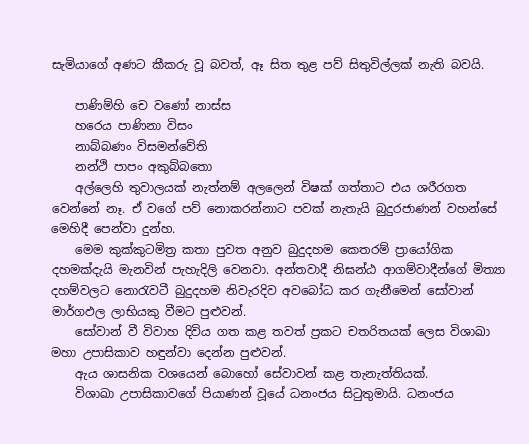සැමියාගේ අණට කීකරු වූ බවත්, ඈ සිත තුළ පව් සිතුවිල්ලක්‌ නැති බවයි.

    පාණිම්හි චෙ වණෝ නාස්‌ස
    හරෙය පාණිනා විසං
    නාබ්බණං විසමන්වේති
    නන්ථි පාපං අකුබ්බතො
    අල්ලෙහි තුවාලයක්‌ නැත්නම් අලලෙන් විෂක්‌ ගත්තාට එය ශරීරගත වෙන්නේ නෑ. ඒ වගේ පව් නොකරන්නාට පවක්‌ නැතැයි බුදුරජාණන් වහන්සේ මෙහිදී පෙන්වා දුන්හ.
    මෙම කුක්‌කුටමිත්‍ර කතා පුවත අනුව බුදුදහම කෙතරම් ප්‍රායෝගික දහමක්‌දැයි මැනවින් පැහැදිලි වෙනවා. අන්තවාදී නිඝන්ඨ ආගම්වාදීන්ගේ මිත්‍යා දහම්වලට නොරැවටී බුදුදහම නිවැරදිව අවබෝධ කර ගැනීමෙන් සෝවාන් මාර්ගඵල ලාභියකු වීමට පුළුවන්.
    සෝවාන් වී විවාහ දිවිය ගත කළ තවත් ප්‍රකට චතරිතයක්‌ ලෙස විශාඛා මහා උපාසිකාව හඳුන්වා දෙන්න පුළුවන්.
    ඇය ශාසනික වශයෙන් බොහෝ සේවාවන් කළ තැනැත්තියක්‌.
    විශාඛා උපාසිකාවගේ පියාණන් වූයේ ධනංජය සිටුතුමායි. ධනංජය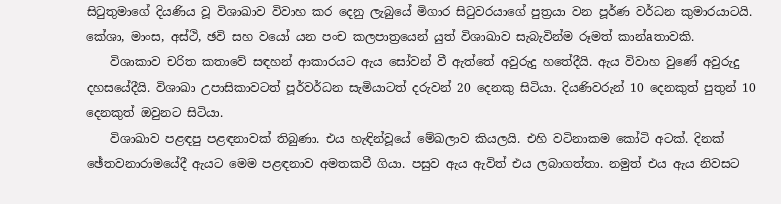සිටුතුමාගේ දියණිය වූ විශාඛාව විවාහ කර දෙනු ලැබුයේ මිගාර සිටුවරයාගේ පුත්‍රයා වන පූර්ණ වර්ධන කුමාරයාටයි. කේශා, මාංස, අස්‌ථි, ඡවි සහ වයෝ යන පංච කලපාත්‍රයෙන් යුත් විශාඛාව සැබැවින්ම රූමත් කාන්aතාවකි.
    විශාකාව චරිත කතාවේ සඳහන් ආකාරයට ඇය සෝවන් වී ඇත්තේ අවුරුදු හතේදීයි. ඇය විවාහ වුණේ අවුරුදු දහසයේදීයි. විශාඛා උපාසිකාවටත් පූර්වර්ධන සැමියාටත් දරුවන් 20 දෙනකු සිටියා. දියණිවරුන් 10 දෙනකුත් පුතුන් 10 දෙනකුත් ඔවුනට සිටියා.
    විශාඛාව පළඳපු පළඳනාවක්‌ තිබුණා. එය හැඳින්වූයේ මේඛලාව කියලයි. එහි වටිනාකම කෝටි අටක්‌. දිනක්‌ ඡේතවනාරාමයේදී ඇයට මෙම පළඳනාව අමතකවී ගියා. පසුව ඇය ඇවිත් එය ලබාගත්තා. නමුත් එය ඇය නිවසට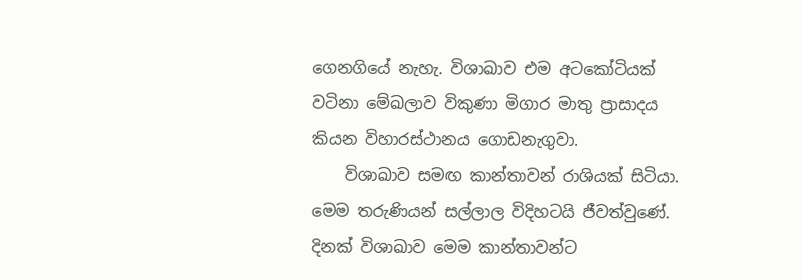ගෙනගියේ නැහැ. විශාඛාව එම අටකෝටියක්‌ වටිනා මේඛලාව විකුණා මිගාර මාතු ප්‍රාසාදය කියන විහාරස්‌ථානය ගොඩනැගුවා.
    විශාඛාව සමඟ කාන්තාවන් රාශියක්‌ සිටියා. මෙම තරුණියන් සල්ලාල විදිහටයි ජීවත්වුණේ. දිනක්‌ විශාඛාව මෙම කාන්තාවන්ට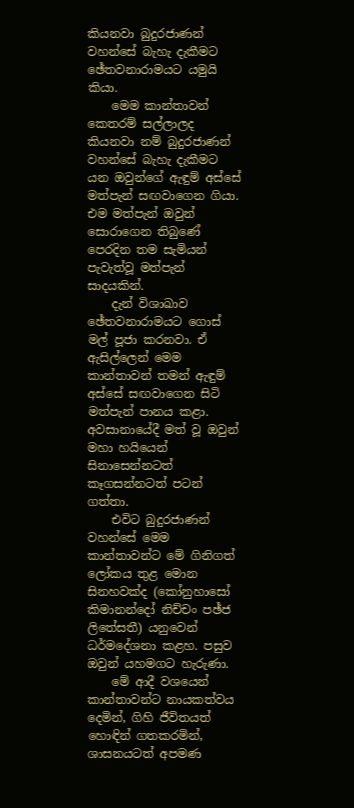කියනවා බුදුරජාණන් වහන්සේ බැහැ දැකීමට ඡේතවනාරාමයට යමුයි කියා.
    මෙම කාන්තාවන් කෙතරම් සල්ලාලද කියනවා නම් බුදුරජාණන් වහන්සේ බැහැ දැකීමට යන ඔවුන්ගේ ඇඳුම් අස්‌සේ මත්පැන් සඟවාගෙන ගියා. එම මත්පැන් ඔවුන් සොරාගෙන තිබුණේ පෙරදින තම සැමියන් පැවැත්වූ මත්පැන් සාදයකින්.
    දැන් විශාඛාව ඡේතවනාරාමයට ගොස්‌ මල් පූජා කරනවා. ඒ ඇසිල්ලෙන් මෙම කාන්තාවන් තමන් ඇඳුම් අස්‌සේ සඟවාගෙන සිටි මත්පැන් පානය කළා. අවසානායේදී මත් වූ ඔවුන් මහා හයියෙන් සිනාසෙන්නටත් කෑගසන්නටත් පටන් ගත්තා.
    එවිට බුදුරජාණන් වහන්සේ මෙම කාන්තාවන්ට මේ ගිනිගත් ලෝකය තුළ මොන සිනහවක්‌ද (කෝනුහාසෝ කිමානන්දෝ නිච්චං පඡ්ජ ලිතේසතී) යනුවෙන් ධර්මදේශනා කළහ. පසුව ඔවුන් යහමගට හැරුණා.
    මේ ආදී වශයෙන් කාන්තාවන්ට නායකත්වය දෙමින්, ගිහි ජීවිතයත් හොඳින් ගතකරමින්, ශාසනයටත් අපමණ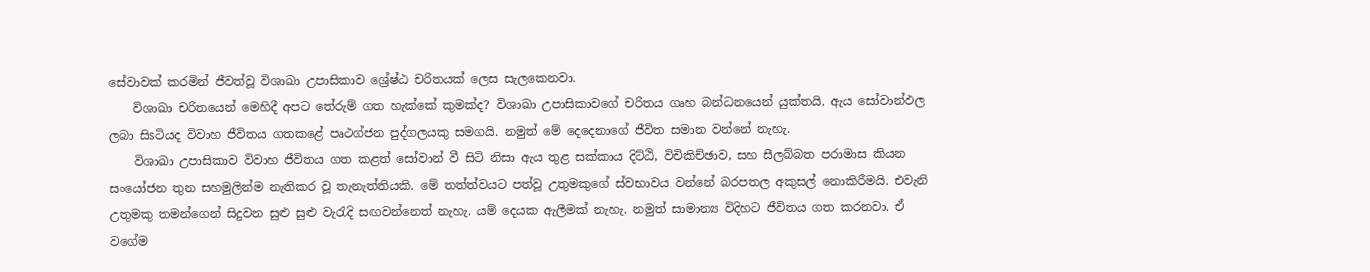සේවාවක්‌ කරමින් ජීවත්වූ විශාඛා උපාසිකාව ශ්‍රේෂ්ඨ චරිතයක්‌ ලෙස සැලකෙනවා.
    විශාඛා චරිතයෙන් මෙහිදී අපට තේරුම් ගත හැක්‌කේ කුමක්‌ද? විශාඛා උපාසිකාවගේ චරිතය ගෘහ බන්ධනයෙන් යුක්‌තයි. ඇය සෝවාන්ඵල ලබා සිsටියද විවාහ ජීවිතය ගතකළේ පෘථග්ජන පුද්ගලයකු සමගයි. නමුත් මේ දෙදෙනාගේ ජීවිත සමාන වන්නේ නැහැ.
    විශාඛා උපාසිකාව විවාහ ජීවිතය ගත කළත් සෝවාන් වී සිටි නිසා ඇය තුළ සක්‌කාය දිට්‌ඨි, විචිකිච්ඡාව, සහ සීලබ්බත පරාමාස කියන සංයෝජන තුන සහමුලින්ම නැතිකර වූ තැනැත්තියකි. මේ තත්ත්වයට පත්වූ උතුමකුගේ ස්‌වභාවය වන්නේ බරපතල අකුසල් නොකිරීමයි. එවැනි උතුමකු තමන්ගෙන් සිදුවන සුළු සුළු වැරැදි සඟවන්නෙත් නැහැ. යම් දෙයක ඇලීමක්‌ නැහැ. නමුත් සාමාන්‍ය විදිහට ජීවිතය ගත කරනවා. ඒ වගේම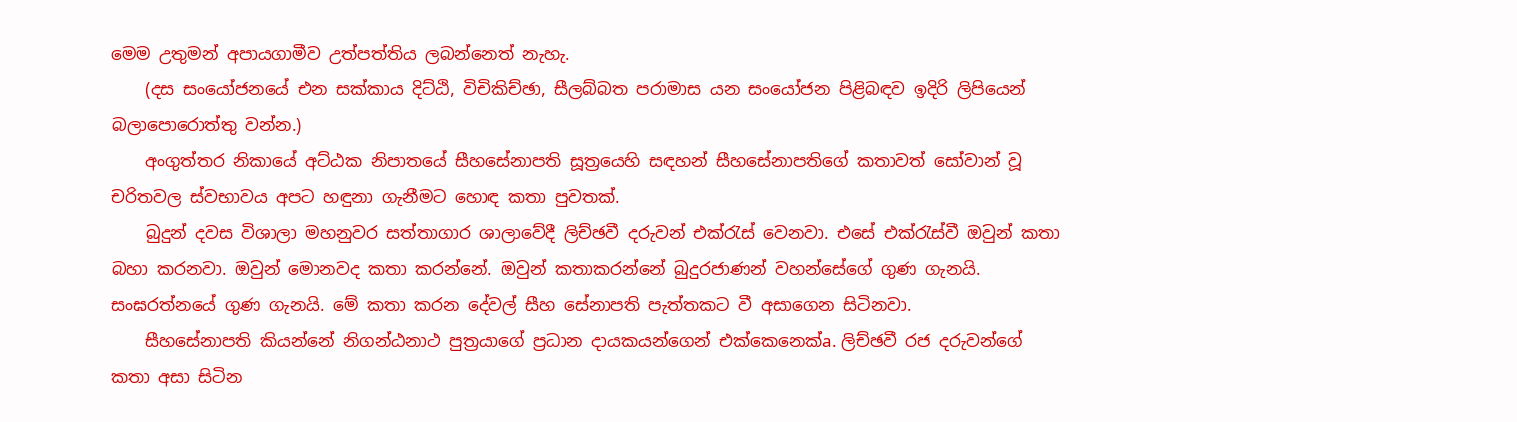මෙම උතුමන් අපායගාමීව උත්පත්තිය ලබන්නෙත් නැහැ.
    (දස සංයෝජනයේ එන සක්‌කාය දිට්‌ඨි, විචිකිච්ඡා, සීලබ්බත පරාමාස යන සංයෝජන පිළිබඳව ඉදිරි ලිපියෙන් බලාපොරොත්තු වන්න.)
    අංගුත්තර නිකායේ අට්‌ඨක නිපාතයේ සීහසේනාපති සූත්‍රයෙහි සඳහන් සීහසේනාපතිගේ කතාවත් සෝවාන් වූ චරිතවල ස්‌වභාවය අපට හඳුනා ගැනීමට හොඳ කතා පුවතක්‌.
    බුදුන් දවස විශාලා මහනුවර සත්තාගාර ශාලාවේදී ලිච්ඡවී දරුවන් එක්‌රැස්‌ වෙනවා. එසේ එක්‌රැස්‌වී ඔවුන් කතා බහා කරනවා. ඔවුන් මොනවද කතා කරන්නේ. ඔවුන් කතාකරන්නේ බුදුරජාණන් වහන්සේගේ ගුණ ගැනයි. සංඝරත්නයේ ගුණ ගැනයි. මේ කතා කරන දේවල් සීහ සේනාපති පැත්තකට වී අසාගෙන සිටිනවා.
    සීහසේනාපති කියන්නේ නිගන්ඨනාථ පුත්‍රයාගේ ප්‍රධාන දායකයන්ගෙන් එක්‌කෙනෙක්‌a. ලිච්ඡවී රජ දරුවන්ගේ කතා අසා සිටින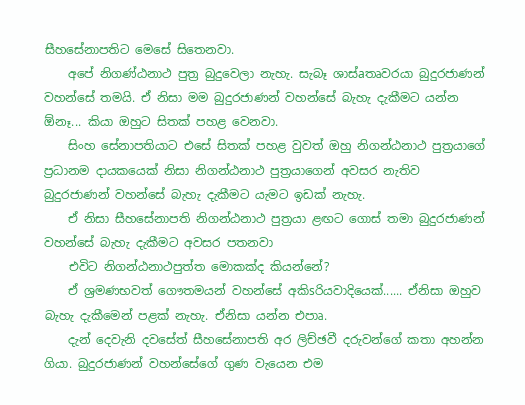සීහසේනාපතිට මෙසේ සිතෙනවා.
    අපේ නිගණ්‌ඨනාථ පුත්‍ර බුදුවෙලා නැහැ. සැබෑ ශාස්‌aතෘවරයා බුදුරජාණන් වහන්සේ තමයි. ඒ නිසා මම බුදුරජාණන් වහන්සේ බැහැ දැකීමට යන්න ඕනෑ... කියා ඔහුට සිතක්‌ පහළ වෙනවා.
    සිංහ සේනාපතියාට එසේ සිතක්‌ පහළ වුවත් ඔහු නිගන්ඨනාථ පුත්‍රයාගේ ප්‍රධානම දායකයෙක්‌ නිසා නිගන්ඨනාථ පුත්‍රයාගෙන් අවසර නැතිව බුදුරජාණන් වහන්සේ බැහැ දැකීමට යැමට ඉඩක්‌ නැහැ.
    ඒ නිසා සීහසේනාපති නිගන්ඨනාථ පුත්‍රයා ළඟට ගොස්‌ තමා බුදුරජාණන් වහන්සේ බැහැ දැකීමට අවසර පතනවා
    එවිට නිගන්ඨනාථපුත්ත මොකක්‌ද කියන්නේ?
    ඒ ශ්‍රමණභවත් ගෞතමයන් වහන්සේ අකිsරියවාදියෙක්‌...... ඒනිසා ඔහුව බැහැ දැකීමෙන් පළක්‌ නැහැ. ඒනිසා යන්න එපාෘ.
    දැන් දෙවැනි දවසේත් සීහසේනාපති අර ලිච්ඡවී දරුවන්ගේ කතා අහන්න ගියා. බුදුරජාණන් වහන්සේගේ ගුණ වැයෙන එම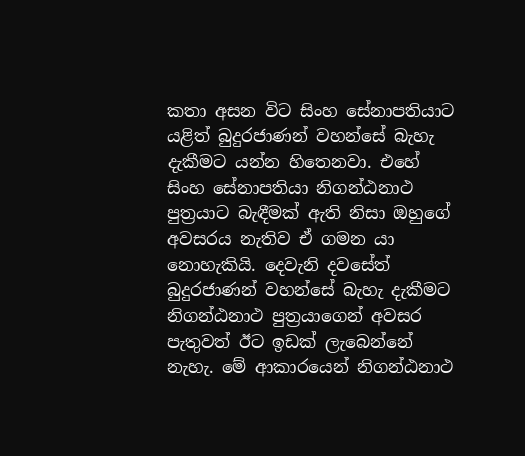කතා අසන විට සිංහ සේනාපතියාට යළිත් බුදුරජාණන් වහන්සේ බැහැ දැකීමට යන්න හිතෙනවා. එහේ සිංහ සේනාපතියා නිගන්ඨනාථ පුත්‍රයාට බැඳීමක්‌ ඇති නිසා ඔහුගේ අවසරය නැතිව ඒ ගමන යා නොහැකියි. දෙවැනි දවසේත් බුදුරජාණන් වහන්සේ බැහැ දැකීමට නිගන්ඨනාථ පුත්‍රයාගෙන් අවසර පැතුවත් ඊට ඉඩක්‌ ලැබෙන්නේ නැහැ. මේ ආකාරයෙන් නිගන්ඨනාථ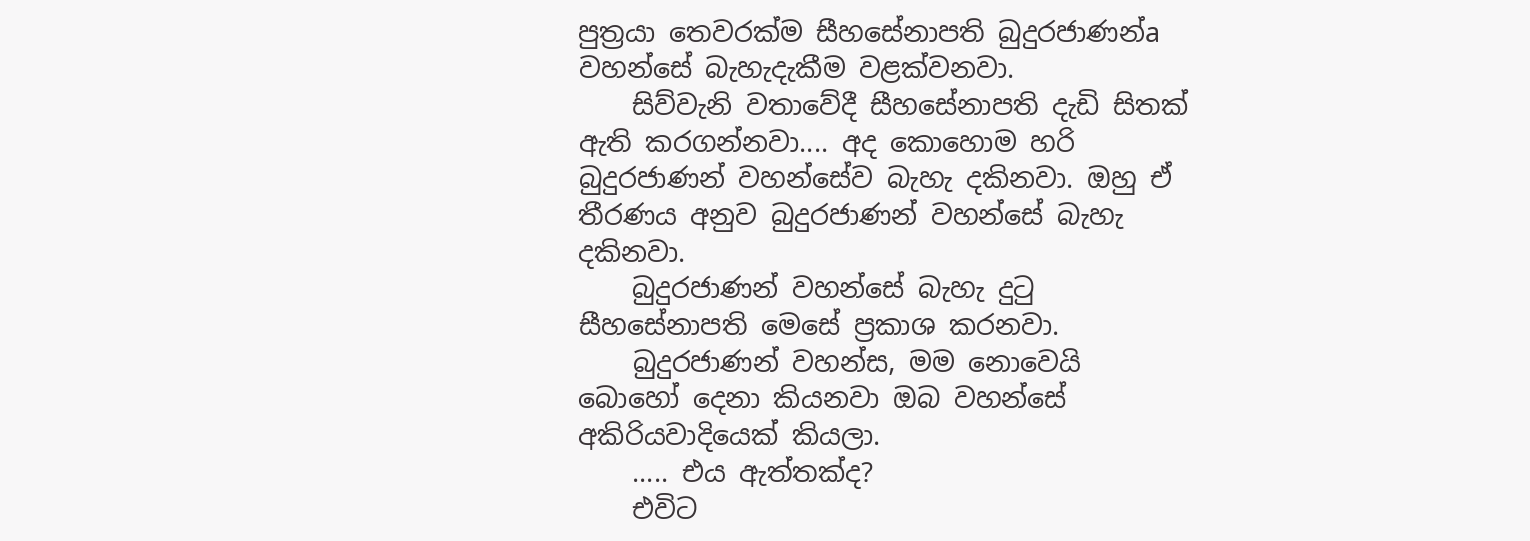පුත්‍රයා තෙවරක්‌ම සීහසේනාපති බුදුරජාණන්a වහන්සේ බැහැදැකීම වළක්‌වනවා.
    සිව්වැනි වතාවේදී සීහසේනාපති දැඩි සිතක්‌ ඇති කරගන්නවා.... අද කොහොම හරි බුදුරජාණන් වහන්සේව බැහැ දකිනවා. ඔහු ඒ තීරණය අනුව බුදුරජාණන් වහන්සේ බැහැ දකිනවා.
    බුදුරජාණන් වහන්සේ බැහැ දුටු සීහසේනාපති මෙසේ ප්‍රකාශ කරනවා.
    බුදුරජාණන් වහන්ස, මම නොවෙයි බොහෝ දෙනා කියනවා ඔබ වහන්සේ අකිරියවාදියෙක්‌ කියලා.
    ..... එය ඇත්තක්‌ද?
    එවිට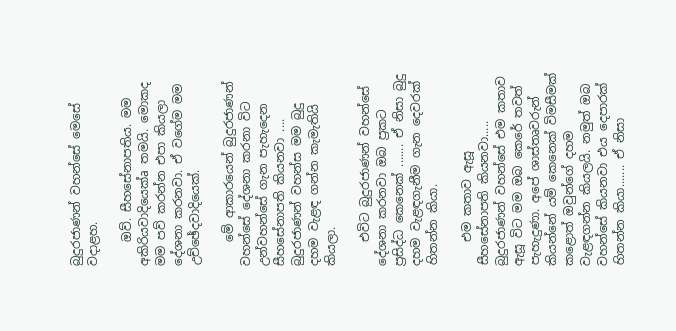බුදුරජාණන් වහන්සේ මෙසේ වදාළහ.

    ඔව්. සීහසේනාපතිය. මම අකිරියවාදියෙක්‌a තමයි. මොකද මම පව් කරන්න එපා කියලා දේශනා කරනවා. ඒ වගේම මම උච්ඡේදවාදියෙක්‌.

    මේ ආකාරයෙන් බුදුරජාණන් වහන්සේ දේශනා කරනා විට උන්වහන්සේ ගැන පැහැදෙන සීහසේනාපති කියනවා .... බුදුරජාණන් වහන්ස මම බුදු දහම වැළඳ ගන්න කැමැතියි කියලා.

    එවිට බුදුරජාණන් වහන්සේ දේශනා කරනවා ඔබ ප්‍රකට ප්‍රසිද්ධ කෙනෙක්‌ ....... ඒ නිසා බුදු දහම වැළඳගැනීම ගැන දෙවරක්‌ හිතන්න කියා.

    එම කතාව ඇසූ සීහසේනාපති කියනවා..... බුදුරජාණන් වහන්සේ එම කතාව ඇසූ විට මම ඔබ කෙරේ තවත් පැහැදුණා. අපේ ශාස්‌තෘවරුන් කියන්නේ යම් කෙනෙක්‌ විමසීමක්‌ කළොත් ඔවුන්ගේ දහම වැළඳගන්න කියලයි. නමුත් ඔබ වහන්සේ කියනවා එය දෙපාරක්‌ හිතන්න කියා....... ඒ නිසා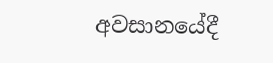අවසානයේදී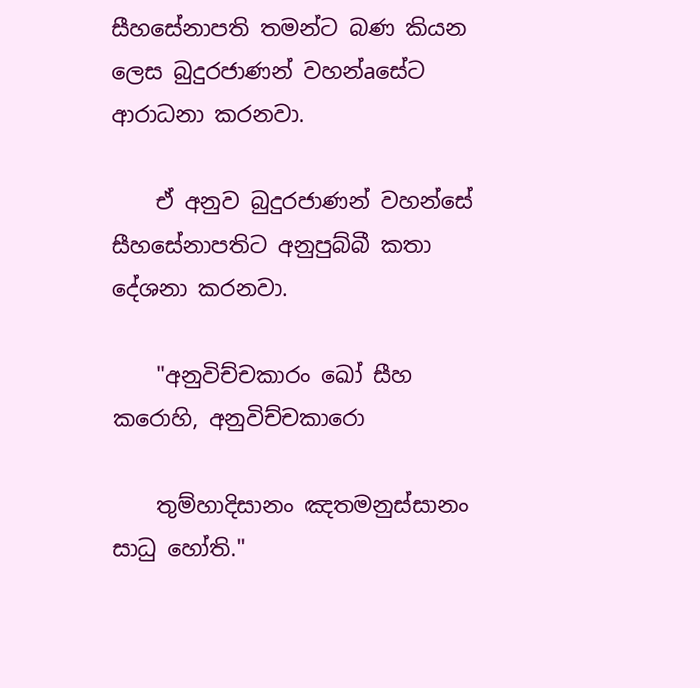සීහසේනාපති තමන්ට බණ කියන ලෙස බුදුරජාණන් වහන්aසේට ආරාධනා කරනවා.

    ඒ අනුව බුදුරජාණන් වහන්සේ සීහසේනාපතිට අනුපුබ්බී කතා දේශනා කරනවා.

    "අනුවිච්චකාරං ඛෝ සීහ කරොහි, අනුවිච්චකාරො

    තුම්හාදිසානං ඤතමනුස්‌සානං සාධු හෝති."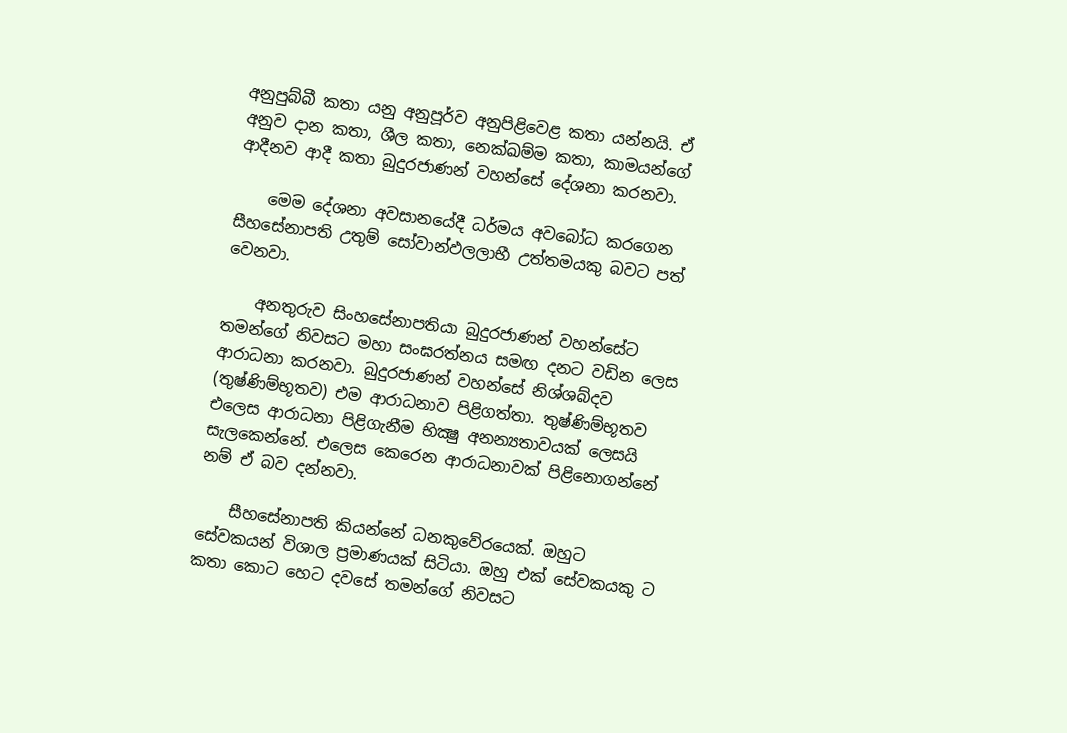අනුපුබ්බී කතා යනු අනුපූර්ව අනුපිළිවෙළ කතා යන්නයි. ඒ අනුව දාන කතා, ශීල කතා, නෙක්‌ඛම්ම කතා, කාමයන්ගේ ආදීනව ආදී කතා බුදුරජාණන් වහන්සේ දේශනා කරනවා.

    මෙම දේශනා අවසානයේදී ධර්මය අවබෝධ කරගෙන සීහසේනාපති උතුම් සෝවාන්ඵලලාභී උත්තමයකු බවට පත් වෙනවා.

    අනතුරුව සිංහසේනාපතියා බුදුරජාණන් වහන්සේට තමන්ගේ නිවසට මහා සංඝරත්නය සමඟ දනට වඩින ලෙස ආරාධනා කරනවා. බුදුරජාණන් වහන්සේ නිශ්ශබ්දව (තුෂ්ණිම්භූතව) එම ආරාධනාව පිළිගත්තා. තුෂ්ණිම්භූතව එලෙස ආරාධනා පිළිගැනීම භික්‍ෂු අනන්‍යතාවයක්‌ ලෙසයි සැලකෙන්නේ. එලෙස කෙරෙන ආරාධනාවක්‌ පිළිනොගන්නේ නම් ඒ බව දන්නවා.

    සීහසේනාපති කියන්නේ ධනකුවේරයෙක්‌. ඔහුට සේවකයන් විශාල ප්‍රමාණයක්‌ සිටියා. ඔහු එක්‌ සේවකයකු ට කතා කොට හෙට දවසේ තමන්ගේ නිවසට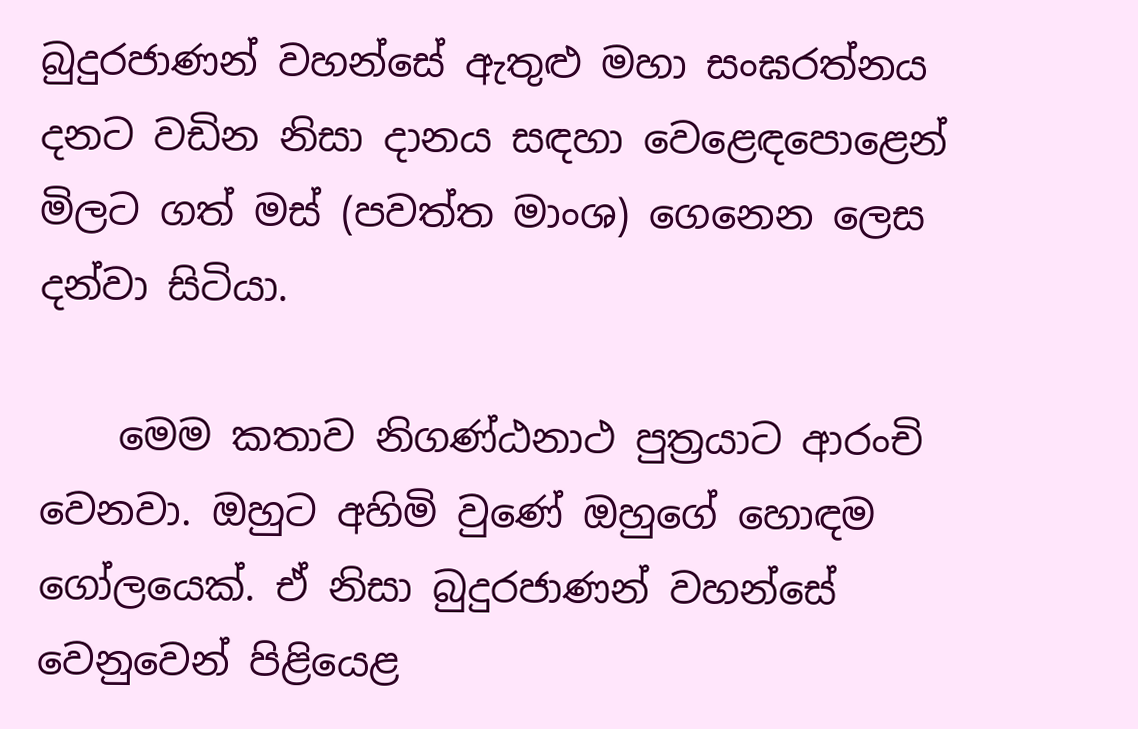බුදුරජාණන් වහන්සේ ඇතුළු මහා සංඝරත්නය දනට වඩින නිසා දානය සඳහා වෙළෙඳපොළෙන් මිලට ගත් මස්‌ (පවත්ත මාංශ) ගෙනෙන ලෙස දන්වා සිටියා.

    මෙම කතාව නිගණ්‌ඨනාථ පුත්‍රයාට ආරංචි වෙනවා. ඔහුට අහිමි වුණේ ඔහුගේ හොඳම ගෝලයෙක්‌. ඒ නිසා බුදුරජාණන් වහන්සේ වෙනුවෙන් පිළියෙළ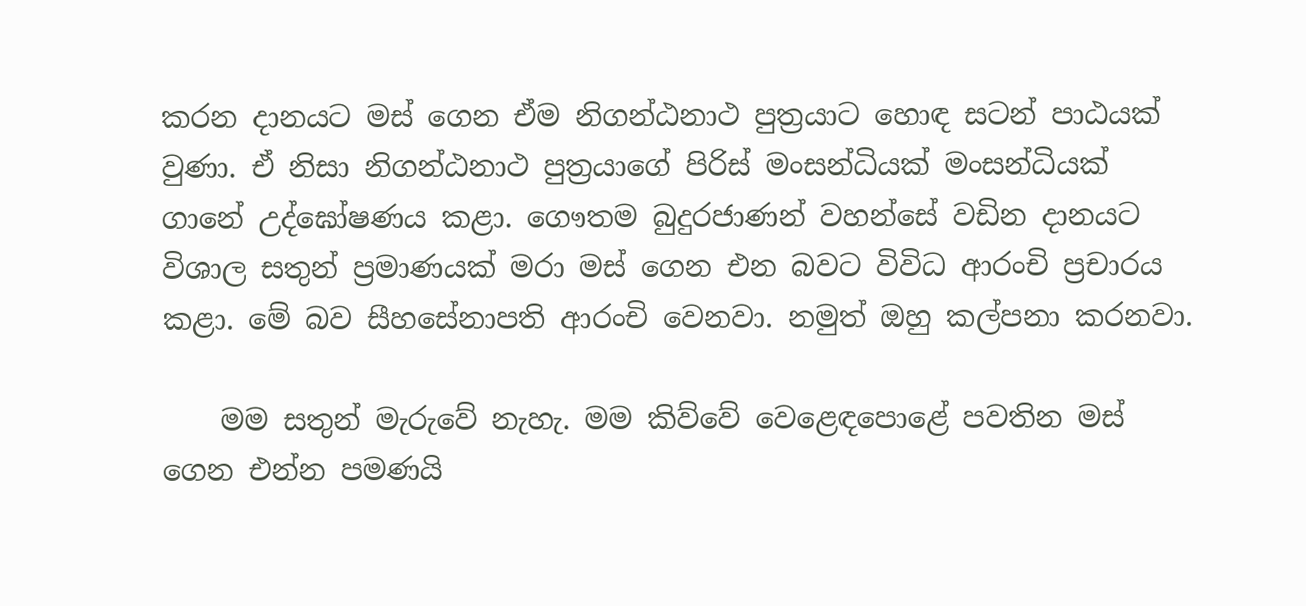කරන දානයට මස්‌ ගෙන ඒම නිගන්ඨනාථ පුත්‍රයාට හොඳ සටන් පාඨයක්‌ වුණා. ඒ නිසා නිගන්ඨනාථ පුත්‍රයාගේ පිරිස්‌ මංසන්ධියක්‌ මංසන්ධියක්‌ ගානේ උද්ඝෝෂණය කළා. ගෞතම බුදුරජාණන් වහන්සේ වඩින දානයට විශාල සතුන් ප්‍රමාණයක්‌ මරා මස්‌ ගෙන එන බවට විවිධ ආරංචි ප්‍රචාරය කළා. මේ බව සීහසේනාපති ආරංචි වෙනවා. නමුත් ඔහු කල්පනා කරනවා.

    මම සතුන් මැරුවේ නැහැ. මම කිව්වේ වෙළෙඳපොළේ පවතින මස්‌ ගෙන එන්න පමණයි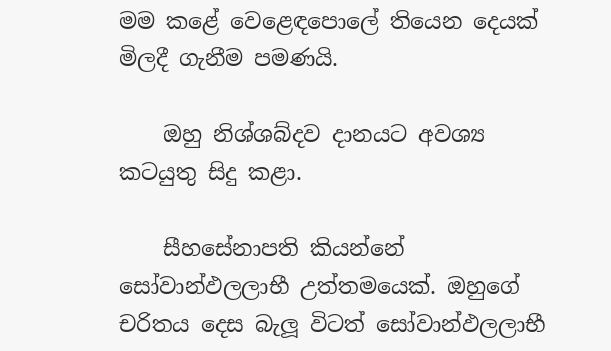මම කළේ වෙළෙඳපොලේ තියෙන දෙයක්‌ මිලදී ගැනීම පමණයි.

    ඔහු නිශ්ශබ්දව දානයට අවශ්‍ය කටයුතු සිදු කළා.

    සීහසේනාපති කියන්නේ සෝවාන්ඵලලාභී උත්තමයෙක්‌. ඔහුගේ චරිතය දෙස බැලූ විටත් සෝවාන්ඵලලාභී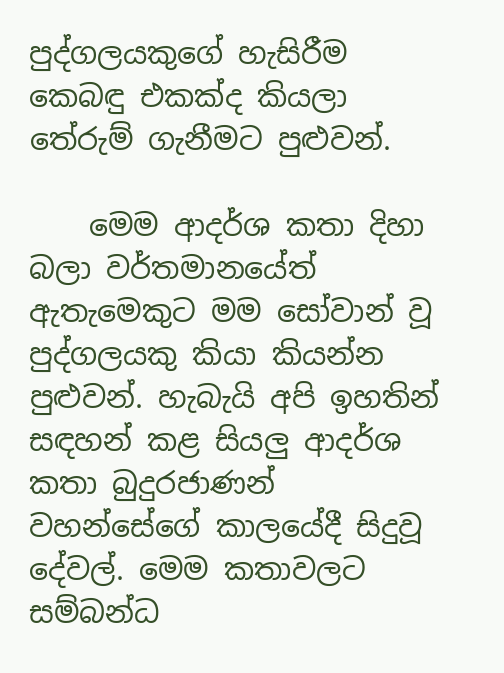පුද්ගලයකුගේ හැසිරීම කෙබඳු එකක්‌ද කියලා තේරුම් ගැනීමට පුළුවන්.

    මෙම ආදර්ශ කතා දිහා බලා වර්තමානයේත් ඇතැමෙකුට මම සෝවාන් වූ පුද්ගලයකු කියා කියන්න පුළුවන්. හැබැයි අපි ඉහතින් සඳහන් කළ සියලු ආදර්ශ කතා බුදුරජාණන් වහන්සේගේ කාලයේදී සිදුවූ දේවල්. මෙම කතාවලට සම්බන්ධ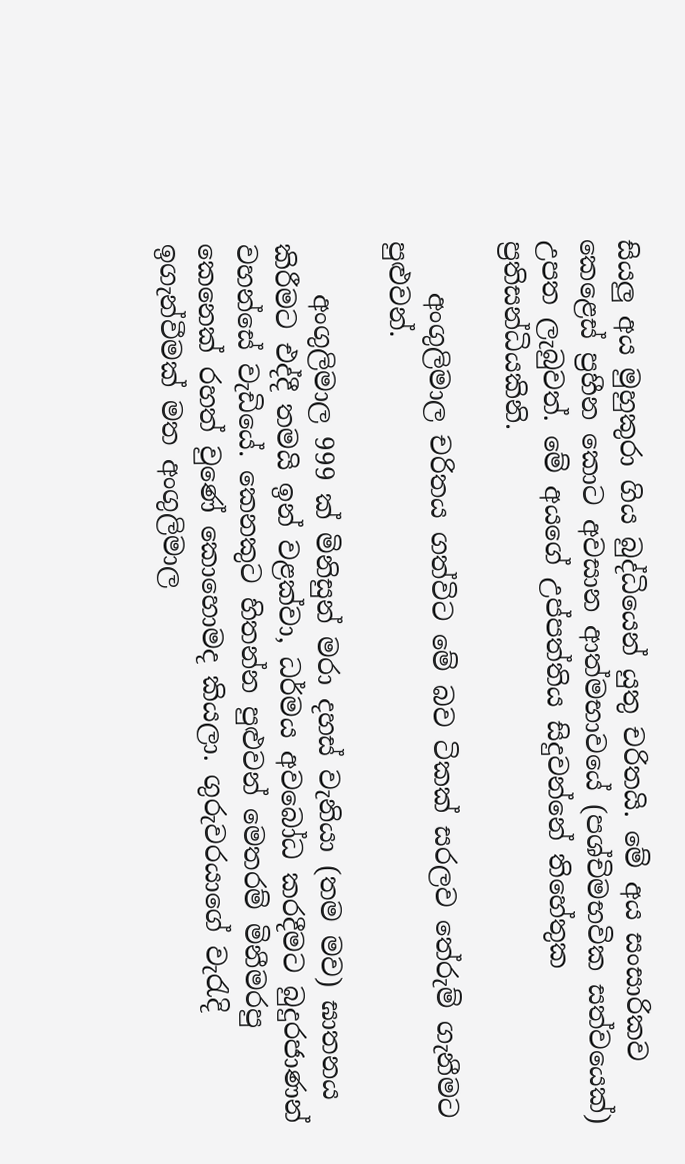සියලු අය මුහුකුරා ගිය බුද්ධියෙන් යුතු චරිතයි. මේ අය සංසාරිකව කෙළෙස්‌ ප්‍රහීන කොට අවසාන ආත්මභාවයේ (පශ්චිමභවික සත්වයෙක්‌) උපත ලැබුවත්. මේ අයගේ උප්පත්තිය සිදුවන්නේ තිහේතුක ප්‍රතිසන්ධියකිනි.

    අංගුලිමාල චරිතය ගත්විට මේ බව ටිකක්‌ සරලව තේරුම් ගැනීමට පුළුවන්.

    අංගුලිමාල 999 ක්‌ මිනිසුන් මරා දහස්‌ වැනියා (තම මව) ඝාතනය කිරීමට එද්දී තමයි ඉන් වළක්‌වා, ධර්මය අවබෝධ කරදීමට බුදුරජාණන් වහන්සේ වැඩියේ. කෙනකුට හිතන්න පුළුවන් මෙතරම් මිනීමරපු කෙනෙක්‌ රහත් වුණේ කොහොමද කියලා. ගුරුවරයාගේ වැරැදි ඉගැන්වීමක්‌ මත අංගුලිමාල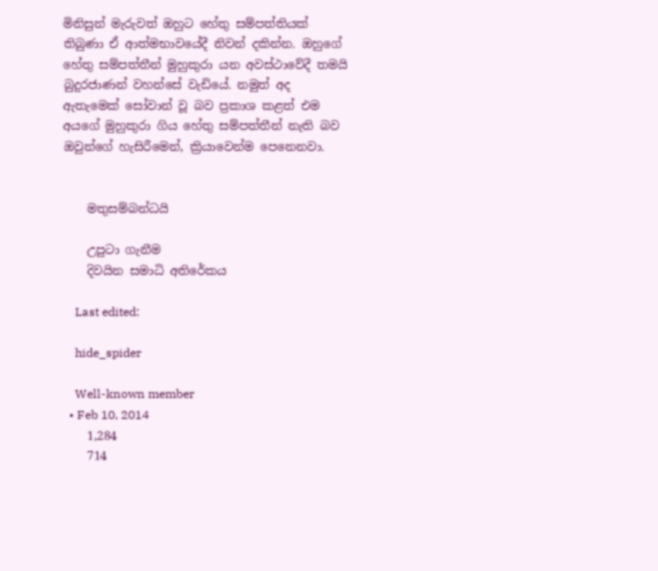මිනිසුන් මැරුවත් ඔහුට හේතු සම්පත්තියක්‌ තිබුණා ඒ ආත්මභාවයේදී නිවන් දකින්න. ඔහුගේ හේතු සම්පත්තීන් මුහුකුරා යන අවස්‌ථාවේදී තමයි බුදුරජාණන් වහන්සේ වැඩියේ. නමුත් අද ඇතැමෙක්‌ සෝවාන් වූ බව ප්‍රකාශ කළත් එම අයගේ මුහුකුරා ගිය හේතු සම්පත්තීන් නැති බව ඔවුන්ගේ හැසිරීමෙන්, ක්‍රියාවෙන්ම පෙනෙනවා.


    මතුසම්බන්ධයි

    උපුටා ගැනීම
    දිවයින සමාධි අතිරේකය

    Last edited:

    hide_spider

    Well-known member
  • Feb 10, 2014
    1,284
    714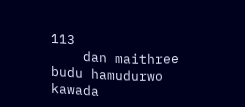113
    dan maithree budu hamudurwo kawada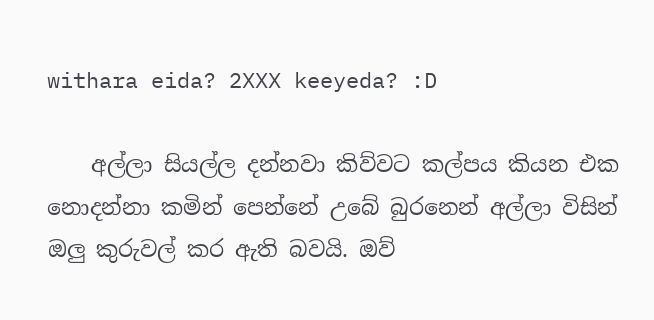withara eida? 2XXX keeyeda? :D

    අල්ලා සියල්ල දන්නවා කිව්වට කල්පය කියන එක නොදන්නා කමින් පෙන්නේ උබේ බුරනෙන් අල්ලා විසින් ඔලු කුරුවල් කර ඇති බවයි. ඔව්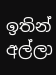ඉතින් අල්ලා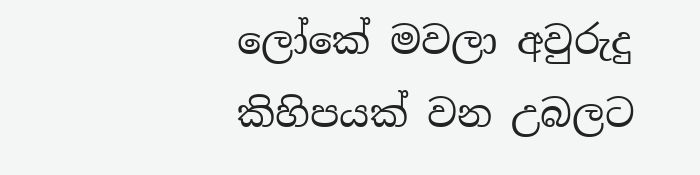ලෝකේ මවලා අවුරුදු කිහිපයක් වන උබලට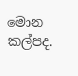මොන කල්පද.